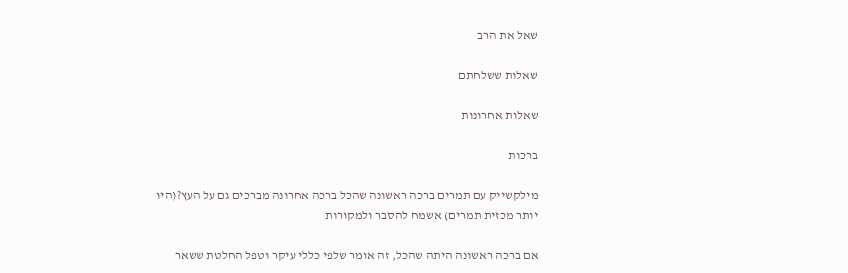שאל את הרב

שאלות ששלחתם

שאלות אחרונות

ברכות

מילקשייק עם תמרים ברכה ראשונה שהכל ברכה אחרונה מברכים גם על העץ?(היו יותר מכזית תמרים) אשמח להסבר ולמקורות

אם ברכה ראשונה היתה שהכל, זה אומר שלפי כללי עיקר וטפל החלטת ששאר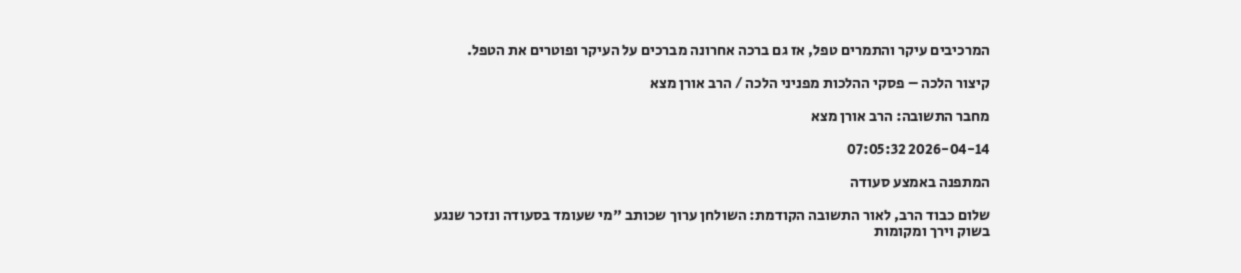המרכיבים עיקר והתמרים טפל, אז גם ברכה אחרונה מברכים על העיקר ופוטרים את הטפל.

קיצור הלכה – פסקי ההלכות מפניני הלכה / הרב אורן מצא

מחבר התשובה: הרב אורן מצא

2026-04-14 07:05:32

המתפנה באמצע סעודה

שלום כבוד הרב, לאור התשובה הקודמת: השולחן ערוך שכותב "מי שעומד בסעודה ונזכר שנגע בשוק וירך ומקומות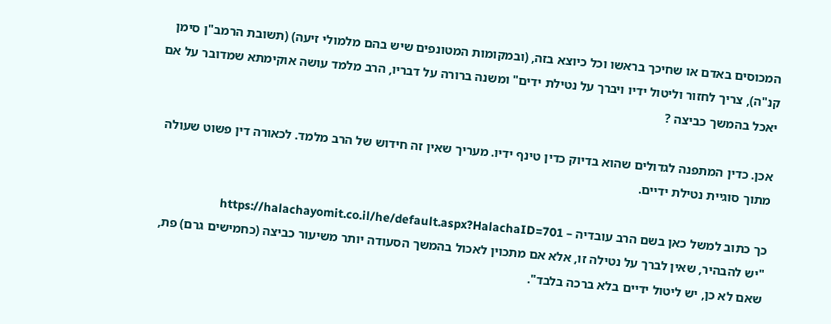המכוסים באדם או שחיכך בראשו וכל כיוצא בזה, (ובמקומות המטונפים שיש בהם מלמולי זיעה) (תשובת הרמב"ן סימן קנ"ה), צריך לחזור וליטול ידיו ויברך על נטילת ידים" ומשנה ברורה על דבריו, הרב מלמד עושה אוקימתא שמדובר על אם יאכל בהמשך כביצה ?

אכן. כדין המתפנה לגדולים שהוא בדיוק כדין טינף ידיו. מעריך שאין זה חידוש של הרב מלמד. לכאורה דין פשוט שעולה מתוך סוגיית נטילת ידיים.

כך כתוב למשל כאן בשם הרב עובדיה – https://halachayomit.co.il/he/default.aspx?HalachaID=701
"יש להבהיר, שאין לברך על נטילה זו, אלא אם מתכוין לאכול בהמשך הסעודה יותר משיעור כביצה (כחמישים גרם) פת, שאם לא כן, יש ליטול ידיים בלא ברכה בלבד".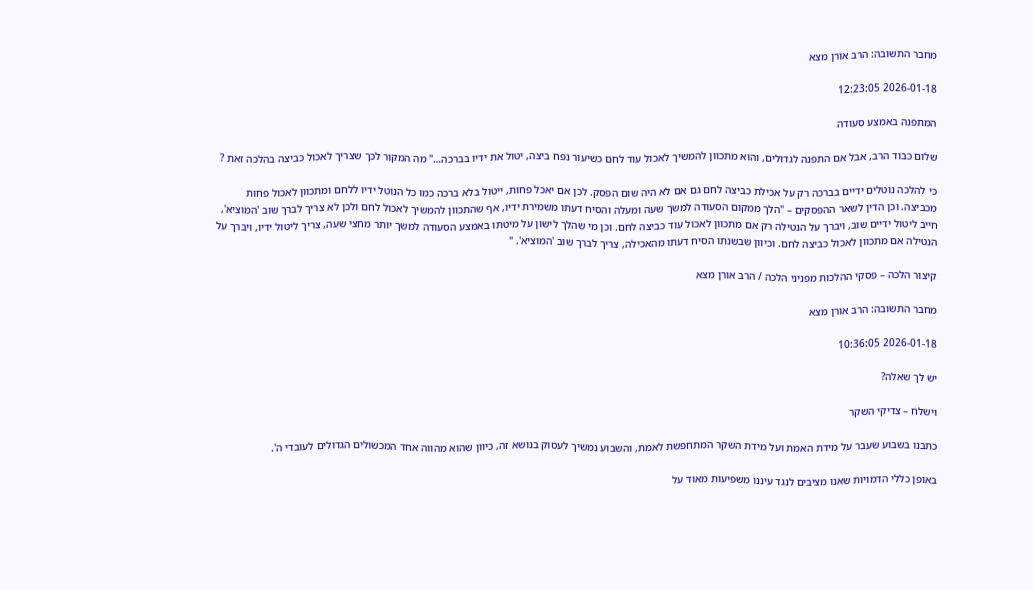מחבר התשובה: הרב אורן מצא

2026-01-18 12:23:05

המתפנה באמצע סעודה

שלום כבוד הרב, אבל אם התפנה לגדולים, והוא מתכוון להמשיך לאכול עוד לחם כשיעור נפח ביצה, יטול את ידיו בברכה…" מה המקור לכך שצריך לאכול כביצה בהלכה זאת ?

כי להלכה נוטלים ידיים בברכה רק על אכילת כביצה לחם גם אם לא היה שום הפסק. לכן אם יאכל פחות, ייטול בלא ברכה כמו כל הנוטל ידיו ללחם ומתכוון לאכול פחות מכביצה. וכן הדין לשאר ההפסקים – "הלך ממקום הסעודה למשך שעה ומעלה והסיח דעתו משמירת ידיו, אף שהתכוון להמשיך לאכול לחם ולכן לא צריך לברך שוב 'המוציא', חייב ליטול ידיים שוב, ויברך על הנטילה רק אם מתכוון לאכול עוד כביצה לחם. וכן מי שהלך לישון על מיטתו באמצע הסעודה למשך יותר מחצי שעה, צריך ליטול ידיו, ויברך על הנטילה אם מתכוון לאכול כביצה לחם. וכיוון שבשנתו הסיח דעתו מהאכילה, צריך לברך שוב 'המוציא'. "

קיצור הלכה – פסקי ההלכות מפניני הלכה / הרב אורן מצא

מחבר התשובה: הרב אורן מצא

2026-01-18 10:36:05

יש לך שאלה?

וישלח – צדיקי השקר

כתבנו בשבוע שעבר על מידת האמת ועל מידת השקר המתחפשת לאמת, והשבוע נמשיך לעסוק בנושא זה, כיוון שהוא מהווה אחד המכשולים הגדולים לעובדי ה'.

באופן כללי הדמויות שאנו מציבים לנגד עיננו משפיעות מאוד על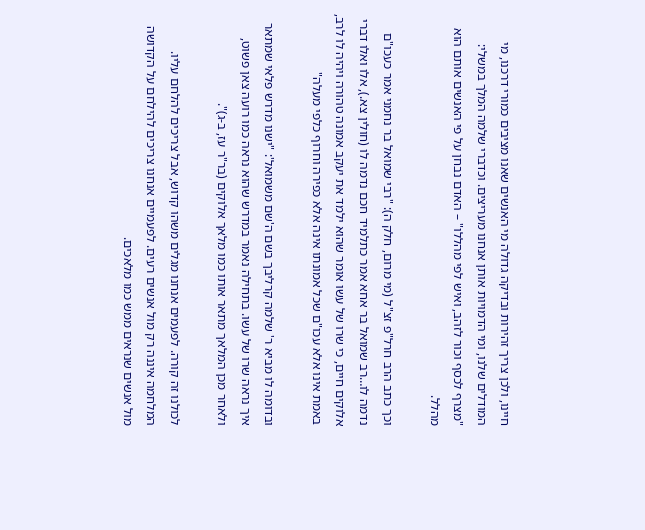חיינו, ולכן צריך זהירות ובדיקה גדולה מי האנשים שאנו מציבים כמורי דרכנו, מי המודלים שלנו, ומי הדמויות אותן אנחנו מעריצים. וכדברי שלמה המלך במשלי: "מצרף לכסף וכור לזהב, ואיש לפי מהללו" – האדם נבחן על פי האנשים אותם הוא מהלל.

וכך כתב הרב חרל"פ זצ"ל (מי מרום, חלק ה): "רבי שמואל בר נחמני אמר כעכו"ם נדמה לו…רב שמואל בר אחא אמר כתלמיד חכם נדמה לו (חולין צא.), אלו ואלו דברי אלוקים חיים, כי שרו של עשו אומר שהוא ילמד את יעקב אמונה טהורה ויהיה לו לרב, באמת אינו אלא עכו"ם שכל אמונתו אינה אלא כפירה וחרוף כלפי מעלה"

ובדומה לו מביא ר' שלמה קרליבך בשם ה'שם משמואל': "ישנו מדרש פלאי שמתאר איך נראה שרו של עשו. בתחילה נאמר במדרש שהוא נראה כמו רועה צאן פשוט, ולאחר מכן המלאך מתאר אותו כמו מלאך אלוקים (בר"ר עז, ב-ג)".

לכולנו זה קורה. לפעמים אנחנו מגלים משהו קדוש, אבל צריכים להלחם עליו. המלחמה איננה רק מול אנשים רעים. לפעמיים אנחנו צריכים להילחם על הקדושה מול אנשים שנראים ממש כמו מלאכים.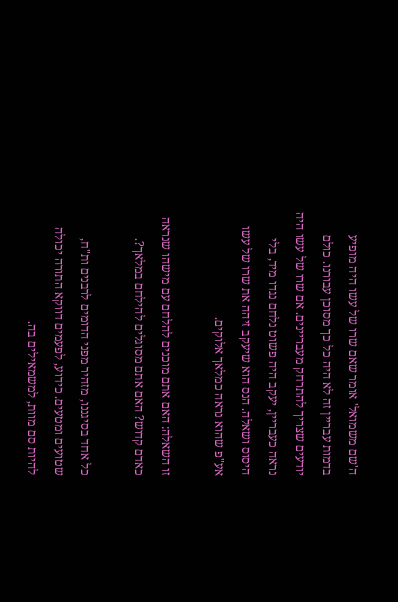ה'שם משמואל' אומר שאם שרו של עשו היה מופיע בדמות עבריין זה לא היה כל כך מסוכן עבורנו. כולם יודעים שצריך להתרחק מעבריינים. אם שרו של עשו היה נראה כעבריין, יעקב היה פשוט נלחם נגדו מיד, בלי היסוס ושאלה. הנס הוא שיעקב זיהה את שרו של עשו אע"פ שהוא נראה כמלאך אלוקים.

זו השאלה: האם אתם מוכנים להלחם עם מישהו שנראה כאדם קדוש? האם אתם מסוגלים להילחם במלאך?.

כל אחד בסיגננו, מזהיר מפני הדומים לרבנים ות"ח, שטועים ומטעים. כידוע, לפעמים דווקא התורה יכולה להיות סם מוות, למשמאילים בה.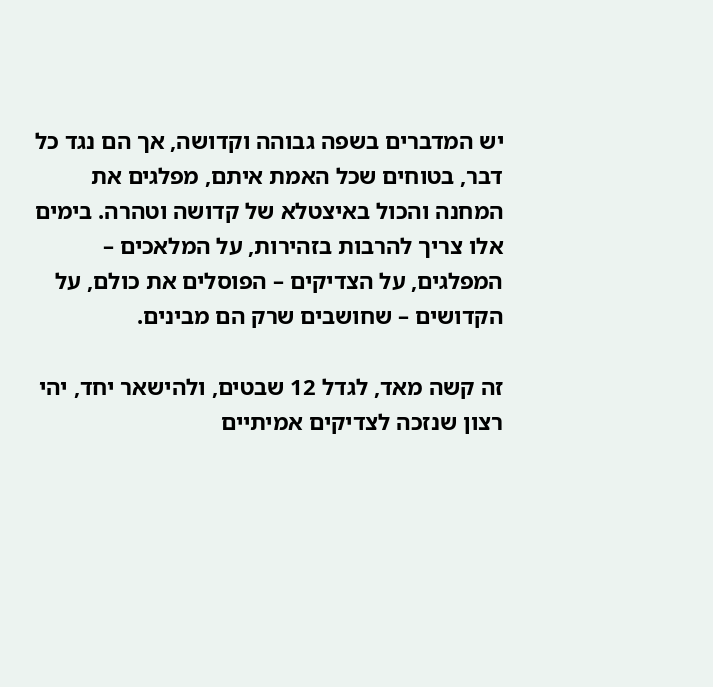יש המדברים בשפה גבוהה וקדושה, אך הם נגד כל דבר, בטוחים שכל האמת איתם, מפלגים את המחנה והכול באיצטלא של קדושה וטהרה. בימים אלו צריך להרבות בזהירות, על המלאכים – המפלגים, על הצדיקים – הפוסלים את כולם, על הקדושים – שחושבים שרק הם מבינים.

זה קשה מאד, לגדל 12 שבטים, ולהישאר יחד, יהי רצון שנזכה לצדיקים אמיתיים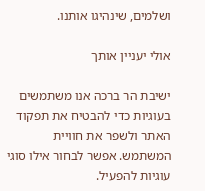ושלמים, שינהיגו אותנו.

אולי יעניין אותך

ישיבת הר ברכה אנו משתמשים בעוגיות כדי להבטיח את תפקוד האתר ולשפר את חוויית המשתמש. אפשר לבחור אילו סוגי עוגיות להפעיל.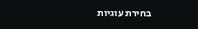בחירת עוגיות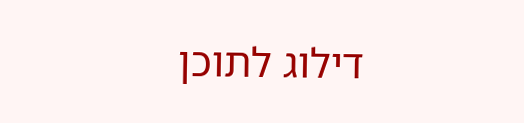דילוג לתוכן